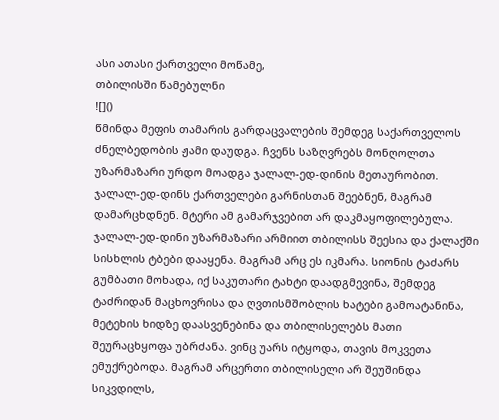ასი ათასი ქართველი მოწამე,
თბილისში წამებულნი
![]()
წმინდა მეფის თამარის გარდაცვალების შემდეგ საქართველოს ძნელბედობის ჟამი დაუდგა. ჩვენს საზღვრებს მონღოლთა უზარმაზარი ურდო მოადგა ჯალალ-ედ-დინის მეთაურობით.
ჯალალ-ედ-დინს ქართველები გარნისთან შეებნენ, მაგრამ დამარცხდნენ. მტერი ამ გამარჯვებით არ დაკმაყოფილებულა. ჯალალ-ედ-დინი უზარმაზარი არმიით თბილისს შეესია და ქალაქში სისხლის ტბები დააყენა. მაგრამ არც ეს იკმარა. სიონის ტაძარს გუმბათი მოხადა, იქ საკუთარი ტახტი დაადგმევინა, შემდეგ ტაძრიდან მაცხოვრისა და ღვთისმშობლის ხატები გამოატანინა, მეტეხის ხიდზე დაასვენებინა და თბილისელებს მათი შეურაცხყოფა უბრძანა. ვინც უარს იტყოდა, თავის მოკვეთა ემუქრებოდა. მაგრამ არცერთი თბილისელი არ შეუშინდა სიკვდილს,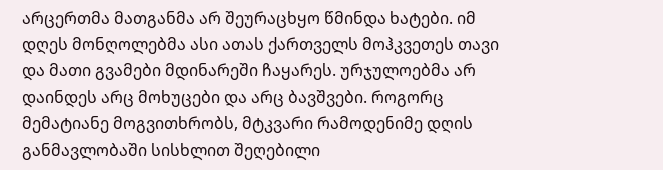არცერთმა მათგანმა არ შეურაცხყო წმინდა ხატები. იმ დღეს მონღოლებმა ასი ათას ქართველს მოჰკვეთეს თავი და მათი გვამები მდინარეში ჩაყარეს. ურჯულოებმა არ დაინდეს არც მოხუცები და არც ბავშვები. როგორც მემატიანე მოგვითხრობს, მტკვარი რამოდენიმე დღის განმავლობაში სისხლით შეღებილი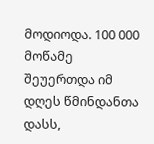მოდიოდა. 100 000 მოწამე შეუერთდა იმ დღეს წმინდანთა დასს,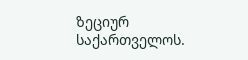ზეციურ საქართველოს.